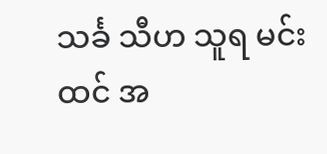သင်္ခ သီဟ သူရ မင်းထင် အ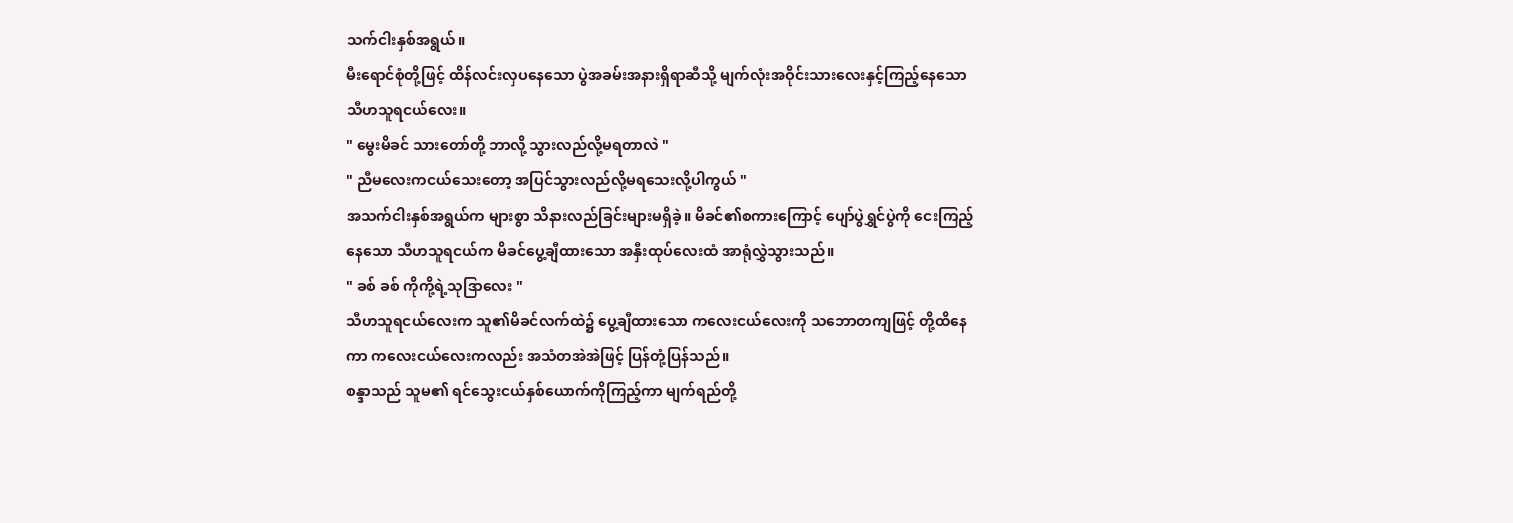သက်ငါးနှစ်အရွယ်။
မီးရောင်စုံတို့ဖြင့် ထိန်လင်းလှပနေသော ပွဲအခမ်းအနားရှိရာဆီသို့ မျက်လုံးအဝိုင်းသားလေးနှင့်ကြည့်နေသော သီဟသူရငယ်လေး။
" မွေးမိခင် သားတော်တို့ ဘာလို့ သွားလည်လို့မရတာလဲ "
" ညီမလေးကငယ်သေးတော့ အပြင်သွားလည်လို့မရသေးလို့ပါကွယ် "
အသက်ငါးနှစ်အရွယ်က များစွာ သိနားလည်ခြင်းများမရှိခဲ့။ မိခင်၏စကားကြောင့် ပျော်ပွဲရွှင်ပွဲကို ငေးကြည့်နေသော သီဟသူရငယ်က မိခင်ပွေ့ချီထားသော အနှီးထုပ်လေးထံ အာရုံလွှဲသွားသည်။
" ခစ် ခစ် ကိုကို့ရဲ့သုဒြာလေး "
သီဟသူရငယ်လေးက သူ၏မိခင်လက်ထဲ၌ ပွေ့ချီထားသော ကလေးငယ်လေးကို သဘောတကျဖြင့် တို့ထိနေကာ ကလေးငယ်လေးကလည်း အသံတအဲအဲဖြင့် ပြန်တုံ့ပြန်သည်။
စန္ဒာသည် သူမ၏ ရင်သွေးငယ်နှစ်ယောက်ကိုကြည့်ကာ မျက်ရည်တို့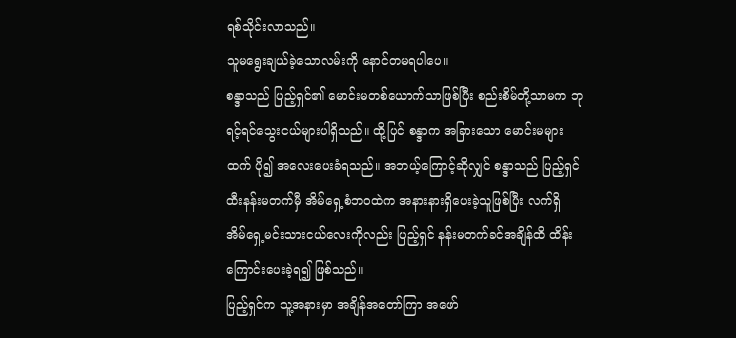ရစ်သိုင်းလာသည်။
သူမရွေးချယ်ခဲ့သောလမ်းကို နောင်တမရပါပေ။
စန္ဒာသည် ပြည့်ရှင်၏ မောင်းမတစ်ယောက်သာဖြစ်ပြီး စည်းစိမ်တို့သာမက ဘုရင့်ရင်သွေးငယ်များပါရှိသည်။ ထို့ပြင် စန္ဒာက အခြားသော မောင်းမများထက် ပို၍ အလေးပေးခံရသည်။ အဘယ့်ကြောင့်ဆိုလျှင် စန္ဒာသည် ပြည့်ရှင် ထီးနန်းမတက်မှီ အိမ်ရှေ့စံဘဝထဲက အနားနားရှိပေးခဲ့သူဖြစ်ပြီး လက်ရှိ အိမ်ရှေ့မင်းသားငယ်လေးကိုလည်း ပြည့်ရှင် နန်းမတက်ခင်အချိန်ထိ ထိန်းကြောင်းပေးခဲ့ရ၍ ဖြစ်သည်။
ပြည့်ရှင်က သူ့အနားမှာ အချိန်အတော်ကြာ အဖော်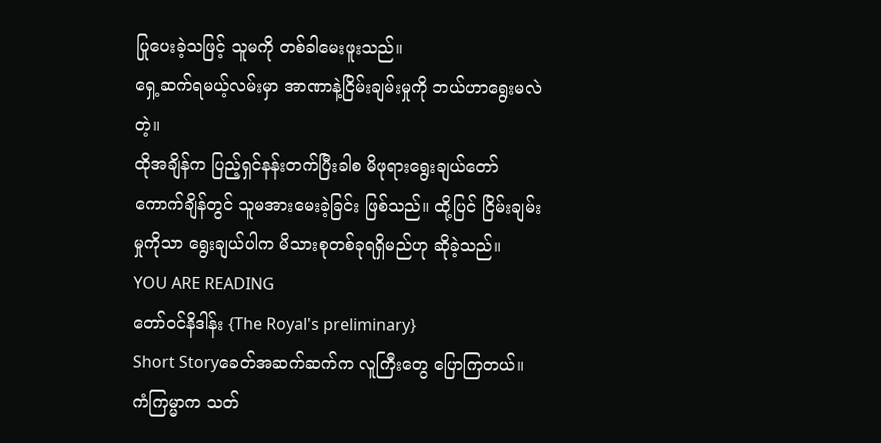ပြုပေးခဲ့သဖြင့် သူမကို တစ်ခါမေးဖူးသည်။
ရှေ့ဆက်ရမယ့်လမ်းမှာ အာဏာနဲ့ငြိမ်းချမ်းမှုကို ဘယ်ဟာရွေးမလဲတဲ့။
ထိုအချိန်က ပြည့်ရှင်နန်းတက်ပြီးခါစ မိဖုရားရွေးချယ်တော်ကောက်ချိန်တွင် သူမအားမေးခဲ့ခြင်း ဖြစ်သည်။ ထို့ပြင် ငြိမ်းချမ်းမှုကိုသာ ရွေးချယ်ပါက မိသားစုတစ်ခုရရှိမည်ဟု ဆိုခဲ့သည်။
YOU ARE READING
တော်ဝင်နိဒါန်း {The Royal's preliminary}
Short Storyခေတ်အဆက်ဆက်က လူကြီးတွေ ပြောကြတယ်။ ကံကြမ္မာက သတ်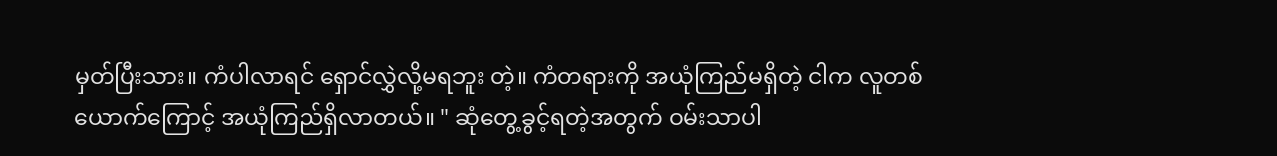မှတ်ပြီးသား။ ကံပါလာရင် ရှောင်လွှဲလို့မရဘူး တဲ့။ ကံတရားကို အယုံကြည်မရှိတဲ့ ငါက လူတစ်ယောက်ကြောင့် အယုံကြည်ရှိလာတယ်။ " ဆုံတွေ့ခွင့်ရတဲ့အတွက် ဝမ်းသာပါ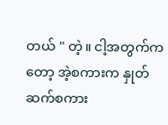တယ် " တဲ့။ ငါ့အတွက်ကတော့ အဲ့စကားက နှုတ်ဆက်စကား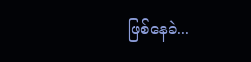ဖြစ်နေခဲ...